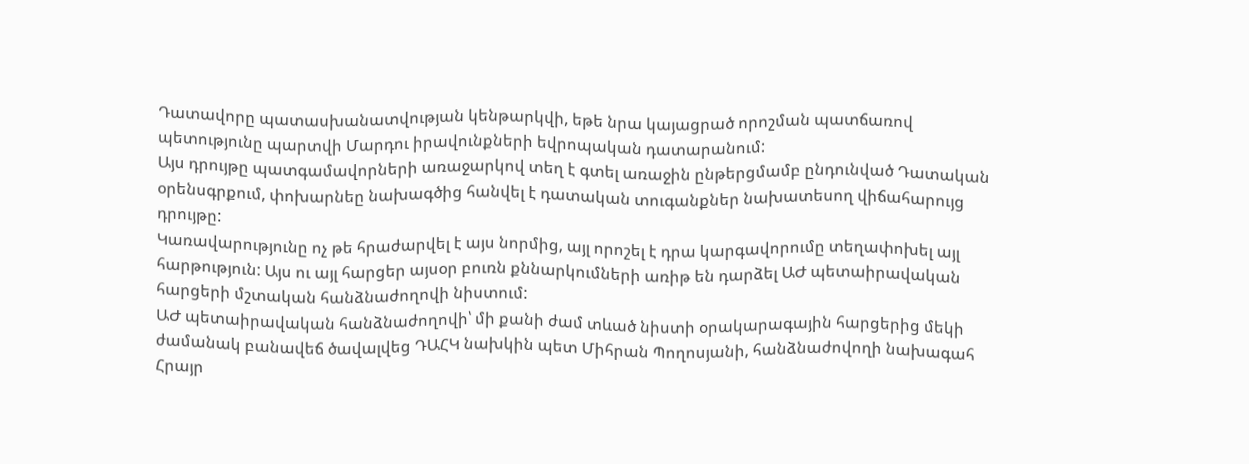Դատավորը պատասխանատվության կենթարկվի, եթե նրա կայացրած որոշման պատճառով պետությունը պարտվի Մարդու իրավունքների եվրոպական դատարանում:
Այս դրույթը պատգամավորների առաջարկով տեղ է գտել առաջին ընթերցմամբ ընդունված Դատական օրենսգրքում, փոխարնեը նախագծից հանվել է դատական տուգանքներ նախատեսող վիճահարույց դրույթը:
Կառավարությունը ոչ թե հրաժարվել է այս նորմից, այլ որոշել է դրա կարգավորումը տեղափոխել այլ հարթություն: Այս ու այլ հարցեր այսօր բուռն քննարկումների առիթ են դարձել ԱԺ պետաիրավական հարցերի մշտական հանձնաժողովի նիստում:
ԱԺ պետաիրավական հանձնաժողովի՝ մի քանի ժամ տևած նիստի օրակարագային հարցերից մեկի ժամանակ բանավեճ ծավալվեց ԴԱՀԿ նախկին պետ Միհրան Պողոսյանի, հանձնաժովողի նախագահ Հրայր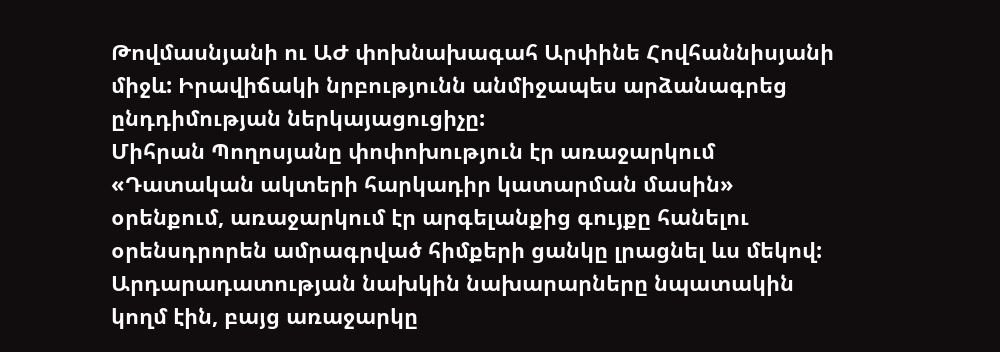Թովմասնյանի ու ԱԺ փոխնախագահ Արփինե Հովհաննիսյանի միջև: Իրավիճակի նրբությունն անմիջապես արձանագրեց ընդդիմության ներկայացուցիչը:
Միհրան Պողոսյանը փոփոխություն էր առաջարկում «Դատական ակտերի հարկադիր կատարման մասին» օրենքում, առաջարկում էր արգելանքից գույքը հանելու օրենսդրորեն ամրագրված հիմքերի ցանկը լրացնել ևս մեկով: Արդարադատության նախկին նախարարները նպատակին կողմ էին, բայց առաջարկը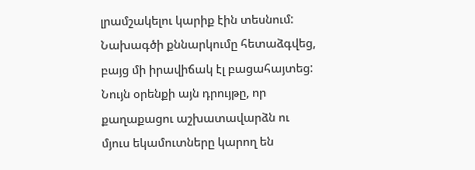լրամշակելու կարիք էին տեսնում:
Նախագծի քննարկումը հետաձգվեց, բայց մի իրավիճակ էլ բացահայտեց: Նույն օրենքի այն դրույթը, որ քաղաքացու աշխատավարձն ու մյուս եկամուտները կարող են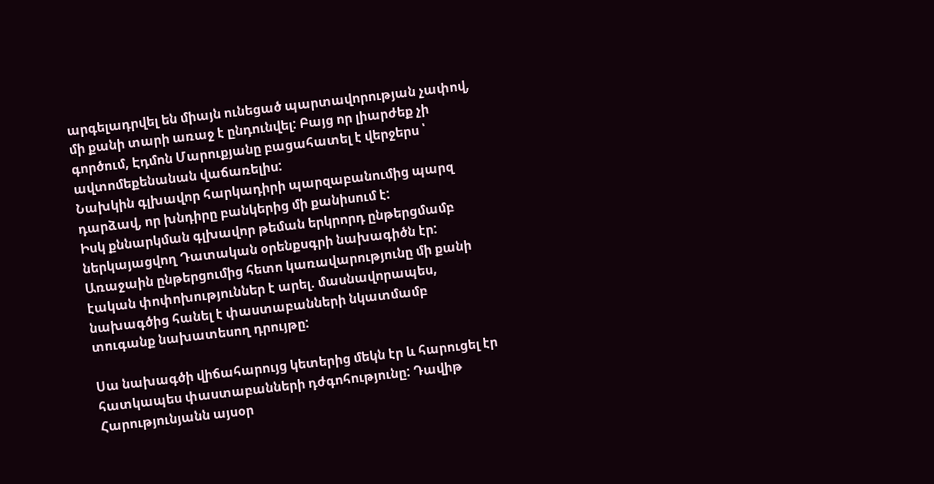արգելադրվել են միայն ունեցած պարտավորության չափով, մի քանի տարի առաջ է ընդունվել: Բայց որ լիարժեք չի գործում, Էդմոն Մարուքյանը բացահատել է վերջերս ՝ ավտոմեքենանան վաճառելիս:
Նախկին գլխավոր հարկադիրի պարզաբանումից պարզ դարձավ, որ խնդիրը բանկերից մի քանիսում է:
Իսկ քննարկման գլխավոր թեման երկրորդ ընթերցմամբ ներկայացվող Դատական օրենքսգրի նախագիծն էր: Առաջաին ընթերցումից հետո կառավարությունը մի քանի էական փոփոխություններ է արել. մասնավորապես, նախագծից հանել է փաստաբանների նկատմամբ տուգանք նախատեսող դրույթը:

Սա նախագծի վիճահարույց կետերից մեկն էր և հարուցել էր հատկապես փաստաբանների դժգոհությունը: Դավիթ Հարությունյանն այսօր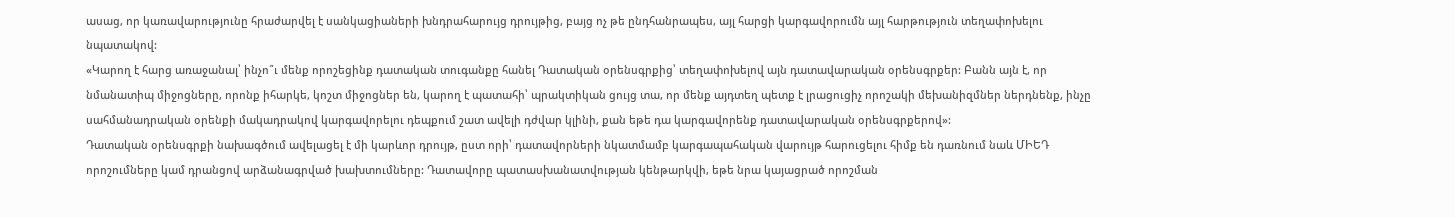ասաց, որ կառավարությունը հրաժարվել է սանկացիաների խնդրահարույց դրույթից, բայց ոչ թե ընդհանրապես, այլ հարցի կարգավորումն այլ հարթություն տեղափոխելու նպատակով:
«Կարող է հարց առաջանալ՝ ինչո՞ւ մենք որոշեցինք դատական տուգանքը հանել Դատական օրենսգրքից՝ տեղափոխելով այն դատավարական օրենսգրքեր: Բանն այն է, որ նմանատիպ միջոցները, որոնք իհարկե, կոշտ միջոցներ են, կարող է պատահի՝ պրակտիկան ցույց տա, որ մենք այդտեղ պետք է լրացուցիչ որոշակի մեխանիզմներ ներդնենք, ինչը սահմանադրական օրենքի մակադրակով կարգավորելու դեպքում շատ ավելի դժվար կլինի, քան եթե դա կարգավորենք դատավարական օրենսգրքերով»:
Դատական օրենսգրքի նախագծում ավելացել է մի կարևոր դրույթ, ըստ որի՝ դատավորների նկատմամբ կարգապահական վարույթ հարուցելու հիմք են դառնում նաև ՄԻԵԴ որոշումները կամ դրանցով արձանագրված խախտումները: Դատավորը պատասխանատվության կենթարկվի, եթե նրա կայացրած որոշման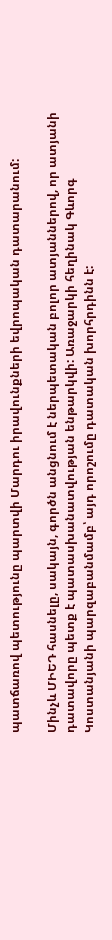պատճառով պետությունը պարտվի Մարդու իրավունքների եվրոպական դատարանում:

Մինչև ՄԻԵԴ հասնելը, սակայն, գործն անցնում է ներպետական բոլոր ատյաններով, որ ատյանի դատավորը պետք է պատասխանատվության ենթարկվի: Առաջարկի հեղինակ Գևորգ Կոստանյանի պարզաբանմամբ՝ այդ որոշումը դատական խորհրդինն է: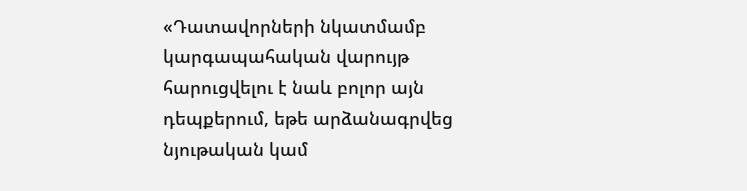«Դատավորների նկատմամբ կարգապահական վարույթ հարուցվելու է նաև բոլոր այն դեպքերում, եթե արձանագրվեց նյութական կամ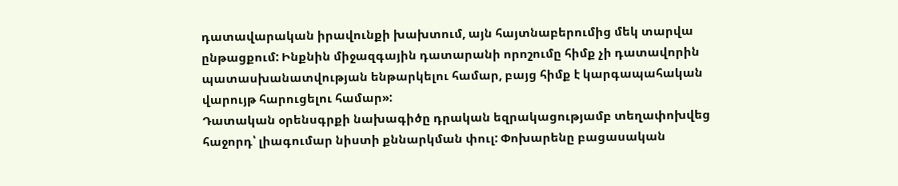դատավարական իրավունքի խախտում, այն հայտնաբերումից մեկ տարվա ընթացքում: Ինքնին միջազգային դատարանի որոշումը հիմք չի դատավորին պատասխանատվության ենթարկելու համար, բայց հիմք է կարգապահական վարույթ հարուցելու համար»:
Դատական օրենսգրքի նախագիծը դրական եզրակացությամբ տեղափոխվեց հաջորդ՝ լիագումար նիստի քննարկման փուլ: Փոխարենը բացասական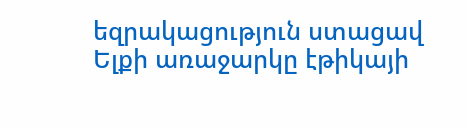եզրակացություն ստացավ Ելքի առաջարկը էթիկայի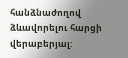հանձնաժողով ձևավորելու հարցի վերաբերյալ: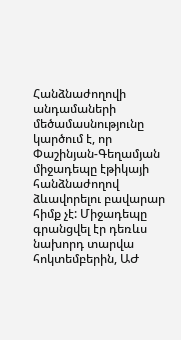Հանձնաժողովի անդամաների մեծամասնությունը կարծում է, որ Փաշինյան-Գեղամյան միջադեպը էթիկայի հանձնաժողով ձևավորելու բավարար հիմք չէ: Միջադեպը գրանցվել էր դեռևս նախորդ տարվա հոկտեմբերին, ԱԺ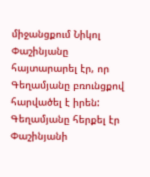միջանցքում Նիկոլ Փաշինյանը հայտարարել էր, որ Գեղամյանը բռունցքով հարվածել է իրեն: Գեղամյանը հերքել էր Փաշինյանի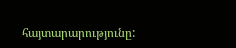հայտարարությունը: